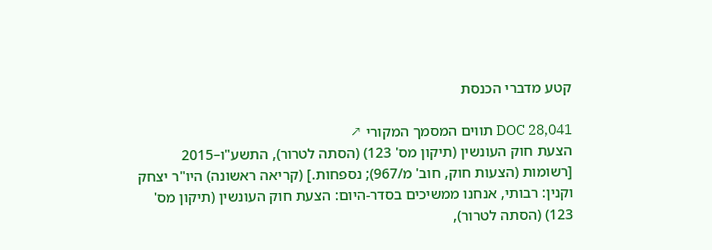קטע מדברי הכנסת

DOC 28,041 תווים המסמך המקורי ↗
הצעת חוק העונשין (תיקון מס' 123) (הסתה לטרור), התשע"ו–2015 [רשומות (הצעות חוק, חוב' מ/967); נספחות.] (קריאה ראשונה) היו"ר יצחק וקנין: רבותי, אנחנו ממשיכים בסדר-היום: הצעת חוק העונשין (תיקון מס' 123) (הסתה לטרור),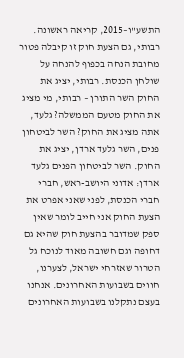התשע"ו–2015, קריאה ראשונה. רבותי, גם הצעת חוק זו קיבלה פטור מחובת הנחה בכפוף להנחה על שולחן הכנסת. רבותי, יציג את החוק השר התורן – רבותי, מי מציג את החוק מטעם הממשלה? גלעד, אתה מציג את החוק? השר לביטחון פנים, השר גלעד ארדן, יציג את החוק. השר לביטחון הפנים גלעד ארדן: אדוני היושב-ראש, חברי חברי הכנסת, לפני שאני אפרט את הצעת החוק אני חייב לומר שאין ספק שמדובר בהצעת חוק שהיא גם דחופה וגם חשובה מאוד לנוכח גל הטרור שאזרחי ישראל, לצערנו, חווים בשבועות האחרונים. אנחנו בעצם נתקלנו בשבועות האחרונים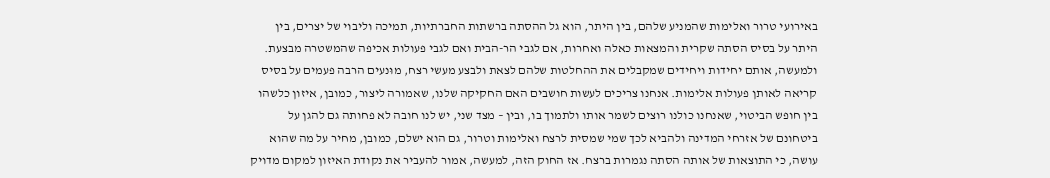באירועי טרור ואלימות שהמניע שלהם, בין היתר, הוא גל ההסתה ברשתות החברתיות, תמיכה וליבוי של יצרים, בין היתר על בסיס הסתה שקרית והמצאות כאלה ואחרות, אם לגבי הר-הבית ואם לגבי פעולות אכיפה שהמשטרה מבצעת. ולמעשה, אותם יחידות ויחידים שמקבלים את ההחלטות שלהם לצאת ולבצע מעשי רצח, מוּנעים הרבה פעמים על בסיס קריאה לאותן פעולות אלימות. אנחנו צריכים לעשות חושבים האם החקיקה שלנו, שאמורה ליצור, כמובן, איזון כלשהו בין חופש הביטוי, שאנחנו כולנו רוצים לשמר אותו ולתמוך בו, ובין – מצד שני, יש לנו חובה לא פחותה גם להגן על ביטחונם של אזרחי המדינה ולהביא לכך שמי שמסית לרצח ואלימות וטרור, גם הוא ישלם, כמובן, מחיר על מה שהוא עושה, כי התוצאות של אותה הסתה נגמרות ברצח. אז החוק הזה, למעשה, אמור להעביר את נקודת האיזון למקום מדויק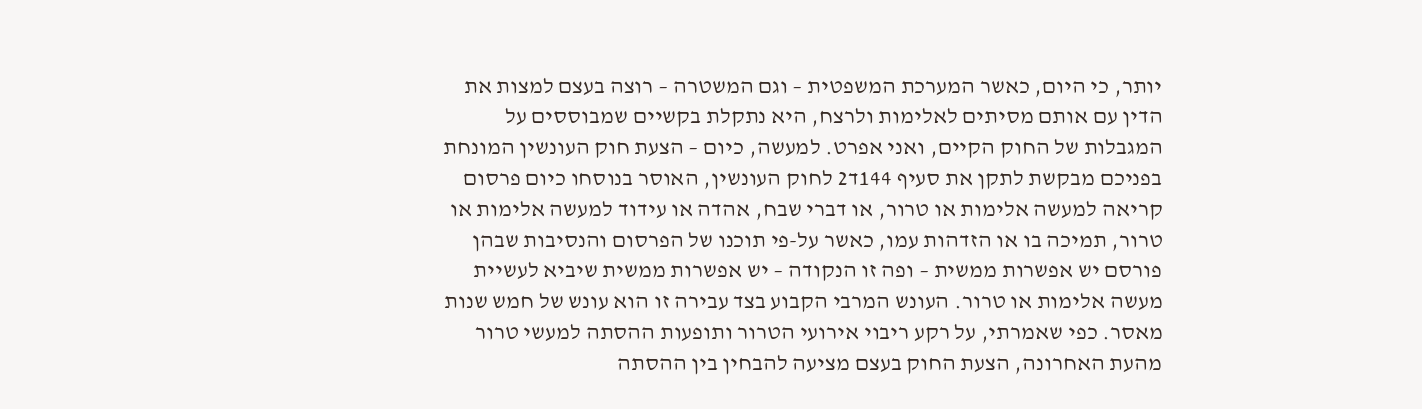יותר, כי היום, כאשר המערכת המשפטית – וגם המשטרה – רוצה בעצם למצות את הדין עם אותם מסיתים לאלימות ולרצח, היא נתקלת בקשיים שמבוססים על המגבלות של החוק הקיים, ואני אפרט. למעשה, כיום – הצעת חוק העונשין המונחת בפניכם מבקשת לתקן את סעיף 144ד2 לחוק העונשין, האוסר בנוסחו כיום פרסום קריאה למעשה אלימות או טרור, או דברי שבח, אהדה או עידוד למעשה אלימות או טרור, תמיכה בו או הזדהות עמו, כאשר על-פי תוכנו של הפרסום והנסיבות שבהן פורסם יש אפשרות ממשית – ופה זו הנקודה – יש אפשרות ממשית שיביא לעשיית מעשה אלימות או טרור. העונש המרבי הקבוע בצד עבירה זו הוא עונש של חמש שנות מאסר. כפי שאמרתי, על רקע ריבוי אירועי הטרור ותופעות ההסתה למעשי טרור מהעת האחרונה, הצעת החוק בעצם מציעה להבחין בין ההסתה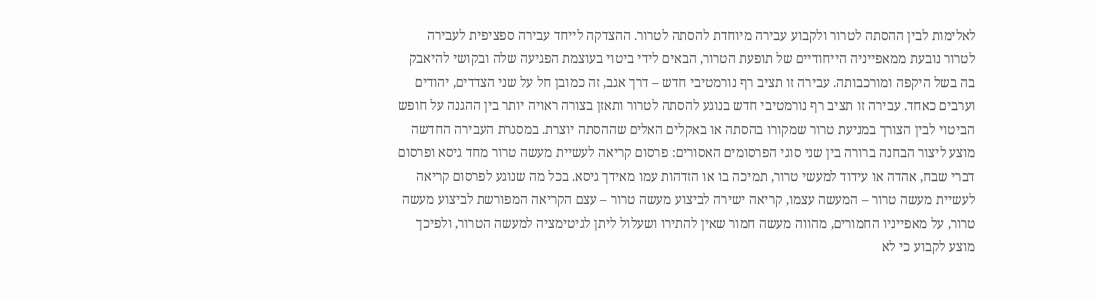לאלימות לבין ההסתה לטרור ולקבוע עבירה מיוחדת להסתה לטרור. ההצדקה לייחד עבירה ספציפית לעבירה לטרור נובעת ממאפייניה הייחודיים של תופעת הטרור, הבאים לידי ביטוי בעוצמת הפגיעה שלה ובקושי להיאבק בה בשל היקפה ומורכבותה. עבירה זו תציב רף נורמטיבי חדש – דרך אגב, זה כמובן חל על שני הצדדים, יהודים וערבים כאחד. עבירה זו תציב רף נורמטיבי חדש בנוגע להסתה לטרור ותאזן בצורה ראויה יותר בין ההגנה על חופש הביטוי לבין הצורך במניעת טרור שמקורו בהסתה או באקלים האלים שההסתה יוצרת. במסגרת העבירה החדשה מוצע ליצור הבחנה ברורה בין שני סוגי הפרסומים האסורים: פרסום קריאה לעשיית מעשה טרור מחד גיסא ופרסום דברי שבח, אהדה או עידוד למעשי טרור, תמיכה בו או הזדהות עמו מאידך גיסא. בכל מה שנוגע לפרסום קריאה לעשיית מעשה טרור – המעשה עצמו, קריאה ישירה לביצוע מעשה טרור – עצם הקריאה המפורשת לביצוע מעשה טרור, על מאפייניו החמורים, מהווה מעשה חמור שאין להתירו ושעלול ליתן לגיטימציה למעשה הטרור, ולפיכך מוצע לקבוע כי לא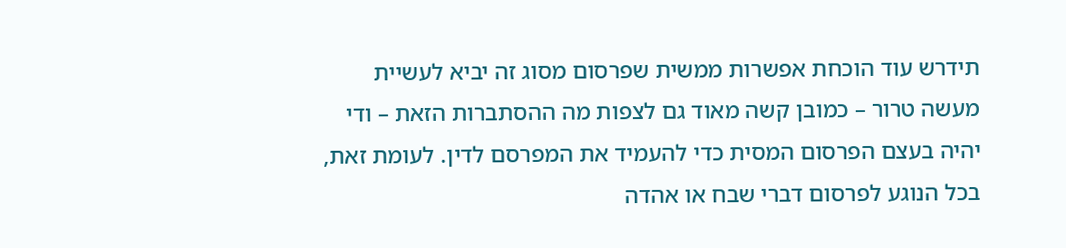תידרש עוד הוכחת אפשרות ממשית שפרסום מסוג זה יביא לעשיית מעשה טרור – כמובן קשה מאוד גם לצפות מה ההסתברות הזאת – ודי יהיה בעצם הפרסום המסית כדי להעמיד את המפרסם לדין. לעומת זאת, בכל הנוגע לפרסום דברי שבח או אהדה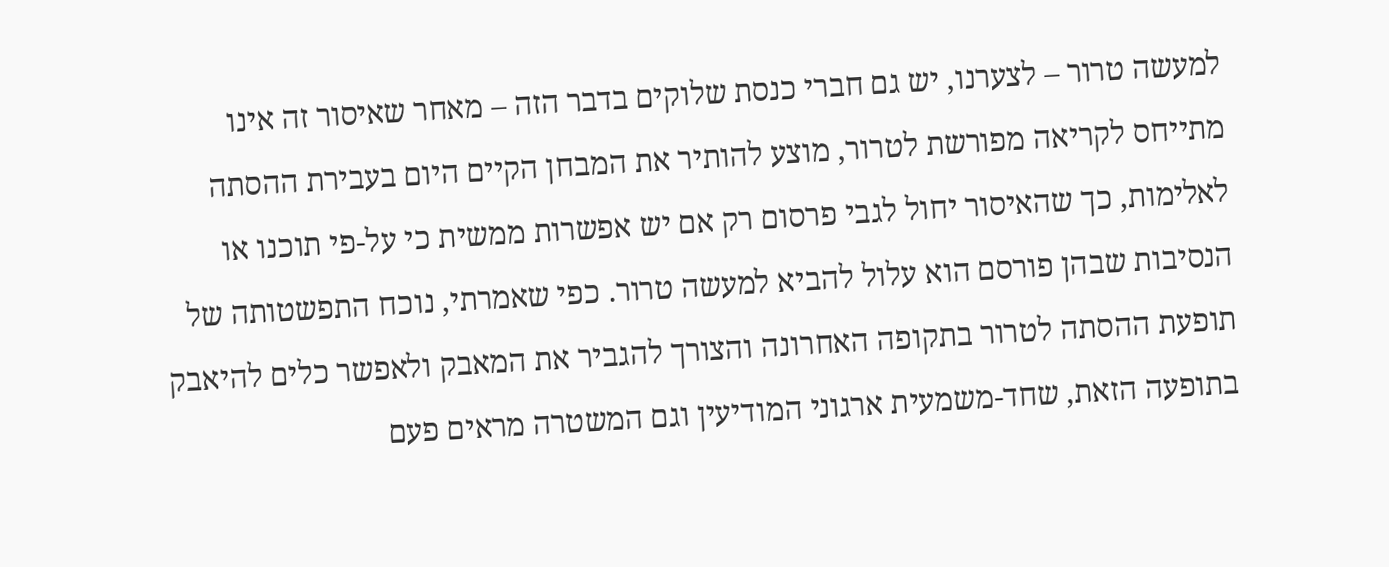למעשה טרור – לצערנו, יש גם חברי כנסת שלוקים בדבר הזה – מאחר שאיסור זה אינו מתייחס לקריאה מפורשת לטרור, מוצע להותיר את המבחן הקיים היום בעבירת ההסתה לאלימות, כך שהאיסור יחול לגבי פרסום רק אם יש אפשרות ממשית כי על-פי תוכנו או הנסיבות שבהן פורסם הוא עלול להביא למעשה טרור. כפי שאמרתי, נוכח התפשטותה של תופעת ההסתה לטרור בתקופה האחרונה והצורך להגביר את המאבק ולאפשר כלים להיאבק בתופעה הזאת, שחד-משמעית ארגוני המודיעין וגם המשטרה מראים פעם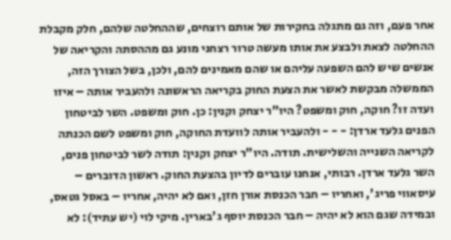אחר פעם, וזה גם מתגלה בחקירות של אותם רוצחים, שההחלטה שלהם, חלק מקבלת ההחלטה לצאת ולבצע את אותו מעשה טרור רצחני מונע גם מההסתה והקריאה של אנשים שיש להם השפעה עליהם או שהם מאמינים להם, ולכן, בשל הצורך הזה, הממשלה מבקשת לאשר את הצעת החוק בקריאה הראשונה ולהעביר אותה – איזו ועדה זו? חוקה, חוק ומשפט? היו"ר יצחק וקנין: כן. חוק ומשפט. השר לביטחון הפנים גלעד ארדן: - - - ולהעביר אותה לוועדת החוקה, חוק ומשפט לשם הכנתה לקריאה השנייה והשלישית. תודה. היו"ר יצחק וקנין: תודה לשר לביטחון פנים, השר גלעד ארדן. רבותי, אנחנו עוברים לדיון בהצעת החוק. ראשון הדוברים – עיסאווי פריג', ואחריו – חבר הכנסת אורן חזן, ואם לא יהיה, אחריו – באסל גטאס, ובמידה שגם הוא לא יהיה – חבר הכנסת יוסף ג'בארין. מיקי לוי (יש עתיד): לא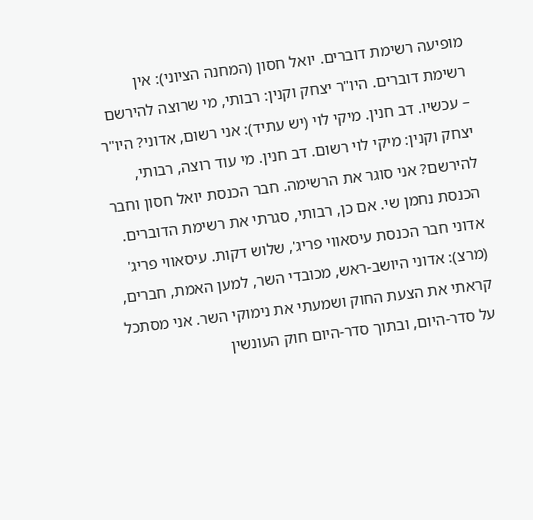מופיעה רשימת דוברים. יואל חסון (המחנה הציוני): אין רשימת דוברים. היו"ר יצחק וקנין: רבותי, מי שרוצה להירשם – עכשיו. דב חנין. מיקי לוי (יש עתיד): אני רשום, אדוני? היו"ר יצחק וקנין: מיקי לוי רשום. דב חנין. מי עוד רוצה, רבותי, להירשם? אני סוגר את הרשימה. חבר הכנסת יואל חסון וחבר הכנסת נחמן שי. אם כן, רבותי, סגרתי את רשימת הדוברים. אדוני חבר הכנסת עיסאווי פריג', שלוש דקות. עיסאווי פריג' (מרצ): אדוני היושב-ראש, מכובדי השר, למען האמת, חברים, קראתי את הצעת החוק ושמעתי את נימוקי השר. אני מסתכל על סדר-היום, ובתוך סדר-היום חוק העונשין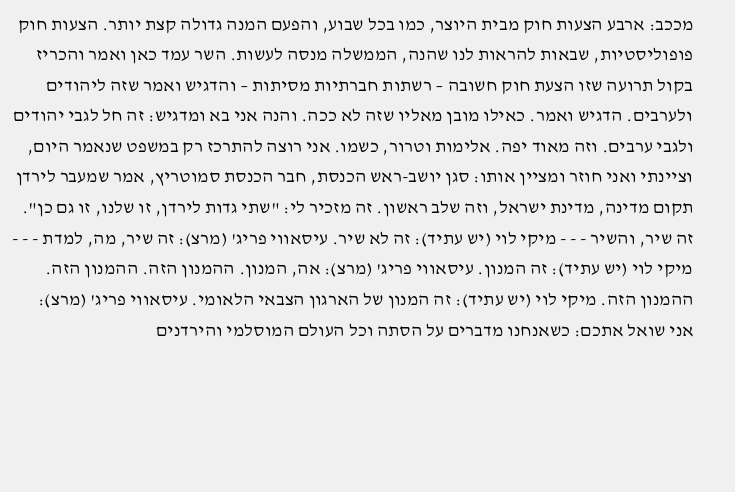מככב: ארבע הצעות חוק מבית היוצר, כמו בכל שבוע, והפעם המנה גדולה קצת יותר. הצעות חוק פופוליסטיות, שבאות להראות לנו שהנה, הממשלה מנסה לעשות. השר עמד כאן ואמר והכריז בקול תרועה שזו הצעת חוק חשובה – רשתות חברתיות מסיתות – והדגיש ואמר שזה ליהודים ולערבים. הדגיש ואמר. כאילו מובן מאליו שזה לא ככה. והנה אני בא ומדגיש: זה חל לגבי יהודים ולגבי ערבים. וזה מאוד יפה. אלימות וטרור, כשמו. אני רוצה להתרכז רק במשפט שנאמר היום, וציינתי ואני חוזר ומציין אותו: סגן יושב-ראש הכנסת, חבר הכנסת סמוטריץ, אמר שמעבר לירדן תקום מדינה, מדינת ישראל, וזה שלב ראשון. זה מזכיר לי: "שתי גדות לירדן, זו שלנו, זו גם כן". זה שיר, והשיר - - - מיקי לוי (יש עתיד): זה לא שיר. עיסאווי פריג' (מרצ): זה שיר, מה, למדת - - - מיקי לוי (יש עתיד): זה המנון. עיסאווי פריג' (מרצ): אה, המנון. ההמנון הזה. ההמנון הזה. ההמנון הזה. מיקי לוי (יש עתיד): זה המנון של הארגון הצבאי הלאומי. עיסאווי פריג' (מרצ): אני שואל אתכם: כשאנחנו מדברים על הסתה וכל העולם המוסלמי והירדנים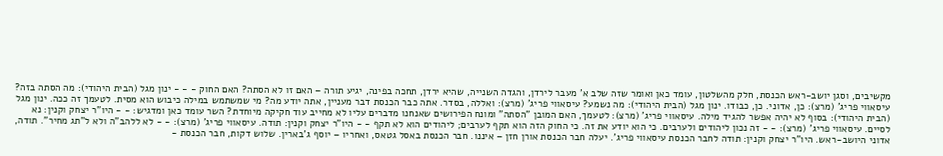מקשיבים, וסגן יושב-ראש הכנסת, חלק מהשלטון, עומד כאן ואומר שזה שלב א' מעבר לירדן, והגדה השנייה, שהיא ירדן, תחכה בפינה, יגיע תורה – האם זו לא הסתה? האם החוק - - - ינון מגל (הבית היהודי): מה הסתה בזה? עיסאווי פריג' (מרצ): כן, אדוני. כן, כבודו. ינון מגל (הבית היהודי): מה נשמע? עיסאווי פריג' (מרצ): ואללה, בסדר. אתה כבר הכנסת דבר מעניין, אתה יודע מה? מי שמשתמש במילה כיבוש הוא מסית. לטעמך זה ככה. ינון מגל (הבית היהודי): בסוף לא יהיה אפשר להגיד מילה. עיסאווי פריג' (מרצ): לטעמך, האם המובן "הסתה" ומונח הפירושים שאנחנו מדברים עליו לא מחייב עוד חקיקה מיוחדת? השר עומד כאן ומדגיש: - - היו"ר יצחק וקנין: נא לסיים. עיסאווי פריג' (מרצ): - - זה נכון ליהודים ולערבים. כי הוא יודע את זה. כי החוק הזה הוא תקף לערבים; ליהודים הוא לא תקף - - היו"ר יצחק וקנין: תודה. עיסאווי פריג' (מרצ): - - לא ללהב"ה ולא ל"תג מחיר". תודה, אדוני היושב-ראש. היו"ר יצחק וקנין: תודה לחבר הכנסת עיסאווי פריג'. יעלה חבר הכנסת אורן חזן – איננו. חבר הכנסת באסל גטאס, ואחריו – יוסף ג'בארין. שלוש דקות, חבר הכנסת -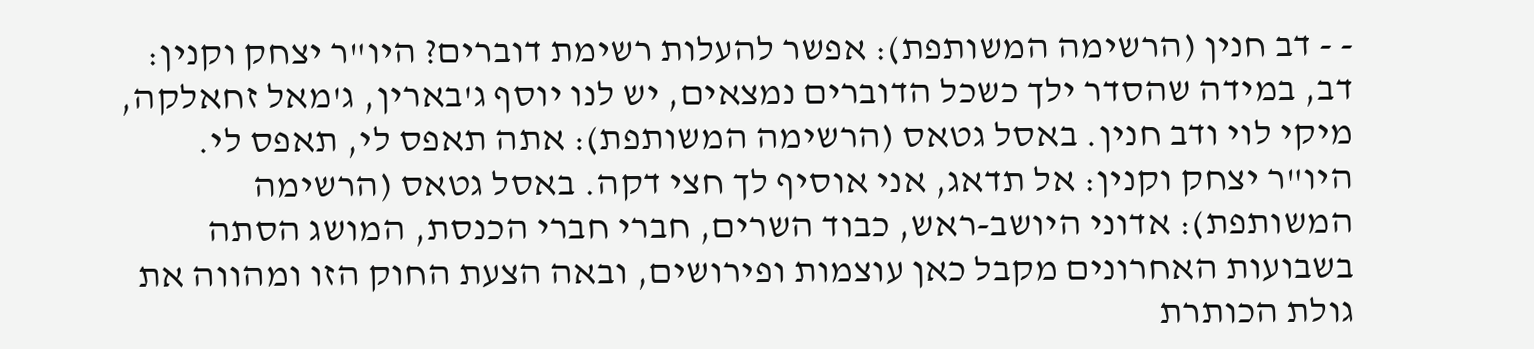- - דב חנין (הרשימה המשותפת): אפשר להעלות רשימת דוברים? היו"ר יצחק וקנין: דב, במידה שהסדר ילך כשכל הדוברים נמצאים, יש לנו יוסף ג'בארין, ג'מאל זחאלקה, מיקי לוי ודב חנין. באסל גטאס (הרשימה המשותפת): אתה תאפס לי, תאפס לי. היו"ר יצחק וקנין: אל תדאג, אני אוסיף לך חצי דקה. באסל גטאס (הרשימה המשותפת): אדוני היושב-ראש, כבוד השרים, חברי חברי הכנסת, המושג הסתה בשבועות האחרונים מקבל כאן עוצמות ופירושים, ובאה הצעת החוק הזו ומהווה את גולת הכותרת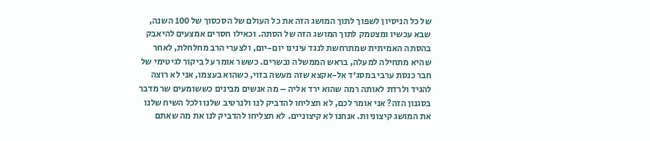של כל הניסיון לשפוך לתוך המושג הזה את כל העולם של הסכסוך של 100 השנה, שבא עכשיו ומצטמק לתוך המושג הזה של הסתה. וכאילו חסרים אמצעים להיאבק בהסתה האמיתית שמתרחשת לנגד עינינו יום-יום, ולצערי הרב מחלחלת, לאחר שהיא מתחילה למעלה, בראש הממשלה ובשרים. כששר אומר על ביקור לגיטימי של חבר כנסת ערבי במסג'ד אל-אקצא שזה מעשה בזוי, כשהוא בעצמו, אני לא רוצה להגיד ולרדת לאותה רמה שהוא ירד אליה – מה אנשים מבינים כששומעים שר מדבר בסגנון הזה? אני אומר לכם, לא תצליחו להדביק לנו ולנרטיב שלנו ולכל השיח שלנו את המושג קיצוניות. אנחנו לא קיצוניים. לא תצליחו להדביק לנו את מה שאתם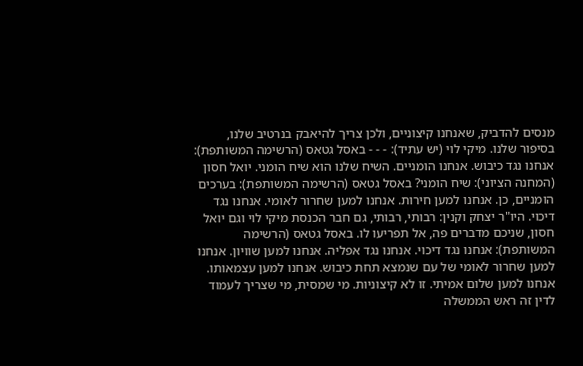מנסים להדביק, שאנחנו קיצוניים, ולכן צריך להיאבק בנרטיב שלנו, בסיפור שלנו. מיקי לוי (יש עתיד): - - - באסל גטאס (הרשימה המשותפת): אנחנו נגד כיבוש. אנחנו הומניים. השיח שלנו הוא שיח הומני. יואל חסון (המחנה הציוני): שיח הומני? באסל גטאס (הרשימה המשותפת): בערכים הומניים, כן. אנחנו למען חירות. אנחנו למען שחרור לאומי. אנחנו נגד דיכוי. היו"ר יצחק וקנין: רבותי, רבותי, גם חבר הכנסת מיקי לוי וגם יואל חסון, שניכם מדברים פה, אל תפריעו לו. באסל גטאס (הרשימה המשותפת): אנחנו נגד דיכוי. אנחנו נגד אפליה. אנחנו למען שוויון. אנחנו למען שחרור לאומי של עם שנמצא תחת כיבוש. אנחנו למען עצמאותו. אנחנו למען שלום אמיתי. זו לא קיצוניות. מי שמסית, מי שצריך לעמוד לדין זה ראש הממשלה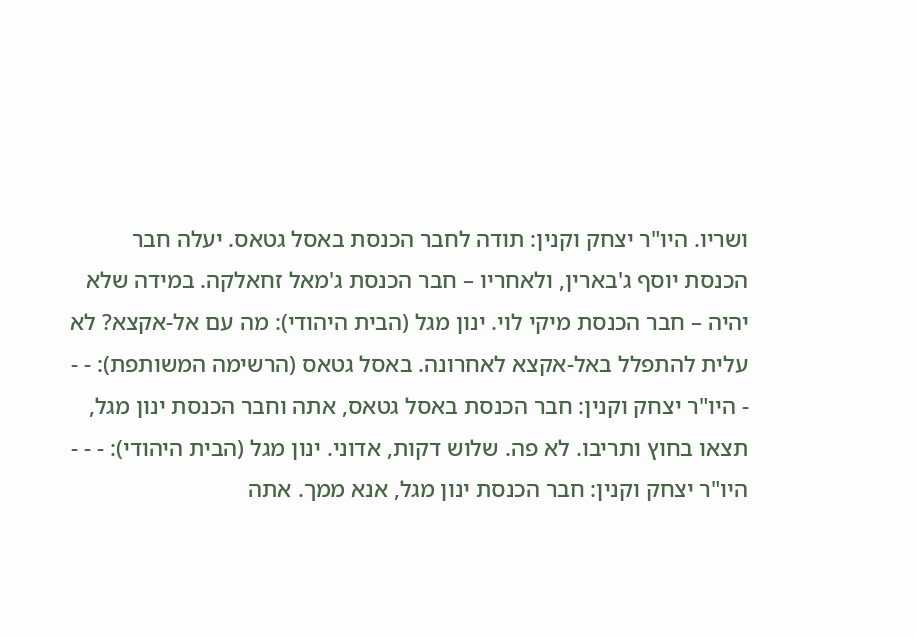ושריו. היו"ר יצחק וקנין: תודה לחבר הכנסת באסל גטאס. יעלה חבר הכנסת יוסף ג'בארין, ולאחריו – חבר הכנסת ג'מאל זחאלקה. במידה שלא יהיה – חבר הכנסת מיקי לוי. ינון מגל (הבית היהודי): מה עם אל-אקצא? לא עלית להתפלל באל-אקצא לאחרונה. באסל גטאס (הרשימה המשותפת): - - - היו"ר יצחק וקנין: חבר הכנסת באסל גטאס, אתה וחבר הכנסת ינון מגל, תצאו בחוץ ותריבו. לא פה. שלוש דקות, אדוני. ינון מגל (הבית היהודי): - - - היו"ר יצחק וקנין: חבר הכנסת ינון מגל, אנא ממך. אתה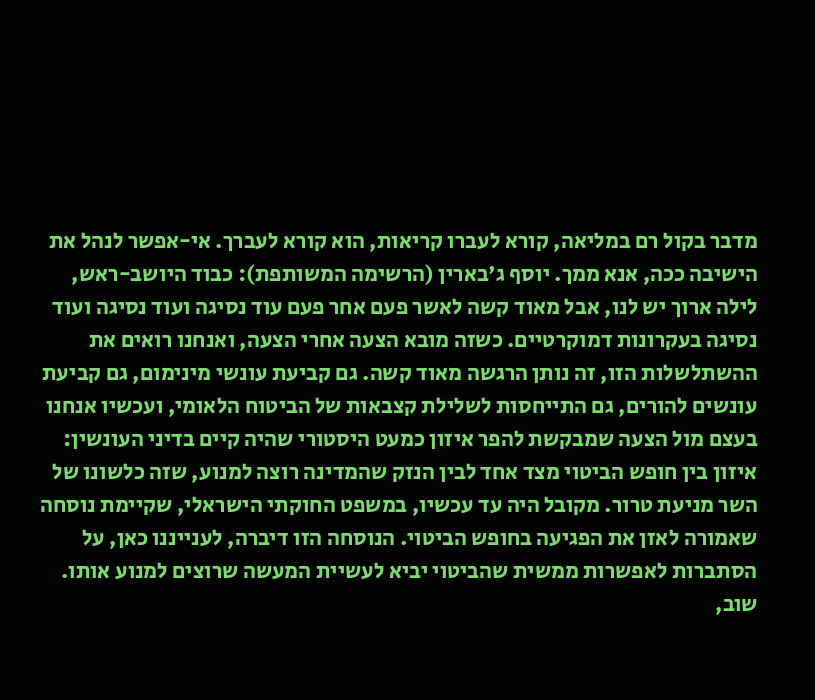מדבר בקול רם במליאה, קורא לעברו קריאות, הוא קורא לעברך. אי-אפשר לנהל את הישיבה ככה, אנא ממך. יוסף ג'בארין (הרשימה המשותפת): כבוד היושב-ראש, לילה ארוך יש לנו, אבל מאוד קשה לאשר פעם אחר פעם עוד נסיגה ועוד נסיגה ועוד נסיגה בעקרונות דמוקרטיים. כשזה מובא הצעה אחרי הצעה, ואנחנו רואים את ההשתלשלות הזו, זה נותן הרגשה מאוד קשה. גם קביעת עונשי מינימום, גם קביעת עונשים להורים, גם התייחסות לשלילת קצבאות של הביטוח הלאומי, ועכשיו אנחנו בעצם מול הצעה שמבקשת להפר איזון כמעט היסטורי שהיה קיים בדיני העונשין: איזון בין חופש הביטוי מצד אחד לבין הנזק שהמדינה רוצה למנוע, שזה כלשונו של השר מניעת טרור. מקובל היה עד עכשיו, במשפט החוקתי הישראלי, שקיימת נוסחה שאמורה לאזן את הפגיעה בחופש הביטוי. הנוסחה הזו דיברה, לענייננו כאן, על הסתברות לאפשרות ממשית שהביטוי יביא לעשיית המעשה שרוצים למנוע אותו. שוב,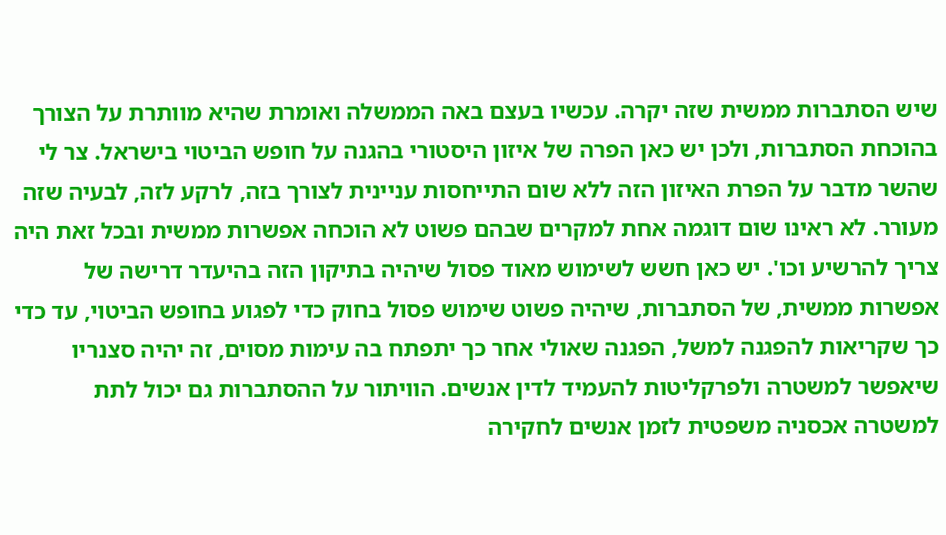שיש הסתברות ממשית שזה יקרה. עכשיו בעצם באה הממשלה ואומרת שהיא מוותרת על הצורך בהוכחת הסתברות, ולכן יש כאן הפרה של איזון היסטורי בהגנה על חופש הביטוי בישראל. צר לי שהשר מדבר על הפרת האיזון הזה ללא שום התייחסות עניינית לצורך בזה, לרקע לזה, לבעיה שזה מעורר. לא ראינו שום דוגמה אחת למקרים שבהם פשוט לא הוכחה אפשרות ממשית ובכל זאת היה צריך להרשיע וכו'. יש כאן חשש לשימוש מאוד פסול שיהיה בתיקון הזה בהיעדר דרישה של אפשרות ממשית, של הסתברות, שיהיה פשוט שימוש פסול בחוק כדי לפגוע בחופש הביטוי, עד כדי כך שקריאות להפגנה למשל, הפגנה שאולי אחר כך יתפתח בה עימות מסוים, זה יהיה סצנריו שיאפשר למשטרה ולפרקליטות להעמיד לדין אנשים. הוויתור על ההסתברות גם יכול לתת למשטרה אכסניה משפטית לזמן אנשים לחקירה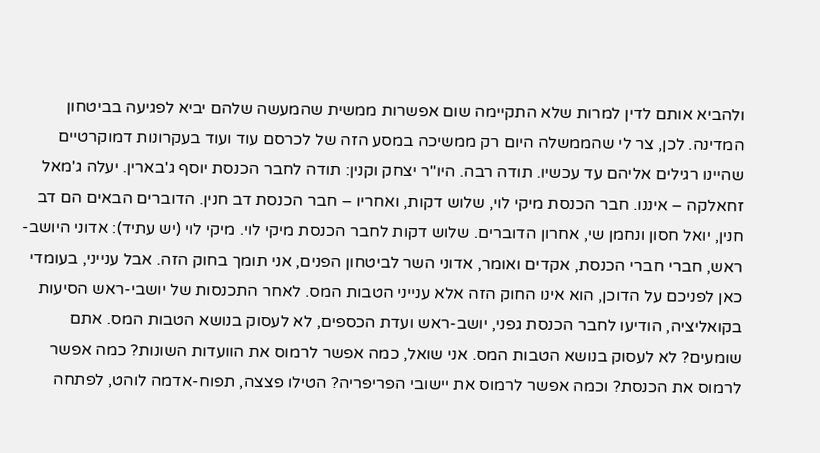ולהביא אותם לדין למרות שלא התקיימה שום אפשרות ממשית שהמעשה שלהם יביא לפגיעה בביטחון המדינה. לכן, צר לי שהממשלה היום רק ממשיכה במסע הזה של לכרסם עוד ועוד בעקרונות דמוקרטיים שהיינו רגילים אליהם עד עכשיו. תודה רבה. היו"ר יצחק וקנין: תודה לחבר הכנסת יוסף ג'בארין. יעלה ג'מאל זחאלקה – איננו. חבר הכנסת מיקי לוי, שלוש דקות, ואחריו – חבר הכנסת דב חנין. הדוברים הבאים הם דב חנין, יואל חסון ונחמן שי, אחרון הדוברים. שלוש דקות לחבר הכנסת מיקי לוי. מיקי לוי (יש עתיד): אדוני היושב-ראש, חברי חברי הכנסת, אקדים ואומר, אדוני השר לביטחון הפנים, אני תומך בחוק הזה. אבל ענייני, בעומדי כאן לפניכם על הדוכן, הוא אינו החוק הזה אלא ענייני הטבות המס. לאחר התכנסות של יושבי-ראש הסיעות בקואליציה, הודיעו לחבר הכנסת גפני, יושב-ראש ועדת הכספים, לא לעסוק בנושא הטבות המס. אתם שומעים? לא לעסוק בנושא הטבות המס. אני שואל, כמה אפשר לרמוס את הוועדות השונות? כמה אפשר לרמוס את הכנסת? וכמה אפשר לרמוס את יישובי הפריפריה? הטילו פצצה, תפוח-אדמה לוהט, לפתחה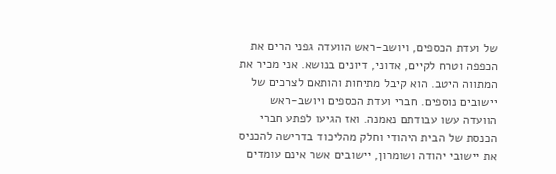של ועדת הכספים, ויושב-ראש הוועדה גפני הרים את הכפפה וטרח לקיים, אדוני, דיונים בנושא. אני מכיר את המתווה היטב. הוא קיבל מתיחות והותאם לצרכים של יישובים נוספים. חברי ועדת הכספים ויושב-ראש הוועדה עשו עבודתם נאמנה. ואז הגיעו לפתע חברי הכנסת של הבית היהודי וחלק מהליכוד בדרישה להכניס את יישובי יהודה ושומרון, יישובים אשר אינם עומדים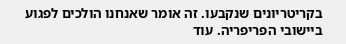בקריטריונים שנקבעו. זה אומר שאנחנו הולכים לפגוע ביישובי הפריפריה. עוד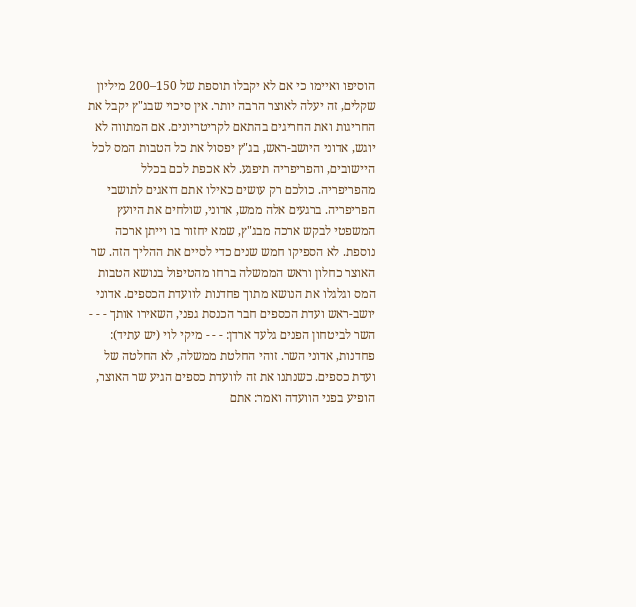הוסיפו ואיימו כי אם לא יקבלו תוספת של 150–200 מיליון שקלים, זה יעלה לאוצר הרבה יותר. אין סיכוי שבג"ץ יקבל את החריגות ואת החריגים בהתאם לקריטריונים. אם המתווה לא יוגש, אדוני היושב-ראש, בג"ץ יפסול את כל הטבות המס לכל היישובים, והפריפריה תיפגע. לא אכפת לכם בכלל מהפריפריה. כולכם רק עושים כאילו אתם דואגים לתושבי הפריפריה. ברגעים אלה ממש, אדוני, שולחים את היועץ המשפטי לבקש ארכה מבג"ץ, שמא יחזור בו וייתן ארכה נוספת. לא הספיקו חמש שנים כדי לסיים את ההליך הזה. שר האוצר כחלון וראש הממשלה ברחו מהטיפול בנושא הטבות המס וגלגלו את הנושא מתוך פחדנות לוועדת הכספים. אדוני יושב-ראש ועדת הכספים חבר הכנסת גפני, השאירו אותך - - - השר לביטחון הפנים גלעד ארדן: - - - מיקי לוי (יש עתיד): פחדנות, אדוני השר. זוהי החלטת ממשלה, לא החלטה של ועדת כספים. כשנתנו את זה לוועדת כספים הגיע שר האוצר, הופיע בפני הוועדה ואמר: אתם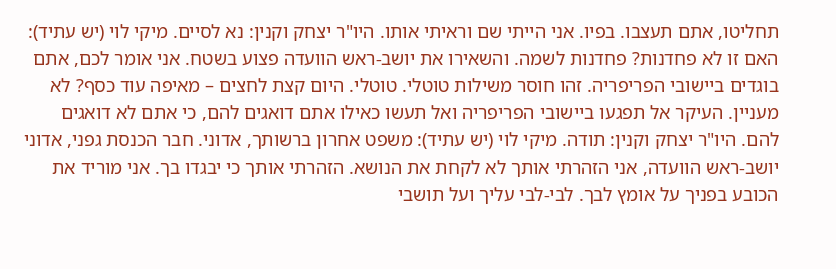תחליטו, אתם תעצבו. בפיו. אני הייתי שם וראיתי אותו. היו"ר יצחק וקנין: נא לסיים. מיקי לוי (יש עתיד): האם זו לא פחדנות? פחדנות לשמה. והשאירו את יושב-ראש הוועדה פצוע בשטח. אני אומר לכם, אתם בוגדים ביישובי הפריפריה. זהו חוסר משילות טוטלי. טוטלי. היום קצת לחצים – מאיפה עוד כסף? לא מעניין. העיקר אל תפגעו ביישובי הפריפריה ואל תעשו כאילו אתם דואגים להם, כי אתם לא דואגים להם. היו"ר יצחק וקנין: תודה. מיקי לוי (יש עתיד): משפט אחרון ברשותך, אדוני. חבר הכנסת גפני, אדוני יושב-ראש הוועדה, אני הזהרתי אותך לא לקחת את הנושא. הזהרתי אותך כי יבגדו בך. אני מוריד את הכובע בפניך על אומץ לבך. לבי-לבי עליך ועל תושבי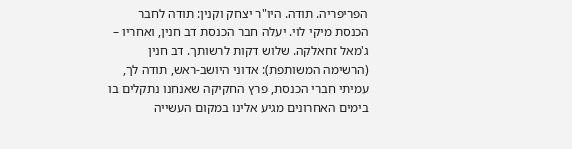הפריפריה. תודה. היו"ר יצחק וקנין: תודה לחבר הכנסת מיקי לוי. יעלה חבר הכנסת דב חנין, ואחריו – ג'מאל זחאלקה. שלוש דקות לרשותך. דב חנין (הרשימה המשותפת): אדוני היושב-ראש, תודה לך, עמיתי חברי הכנסת, פרץ החקיקה שאנחנו נתקלים בו בימים האחרונים מגיע אלינו במקום העשייה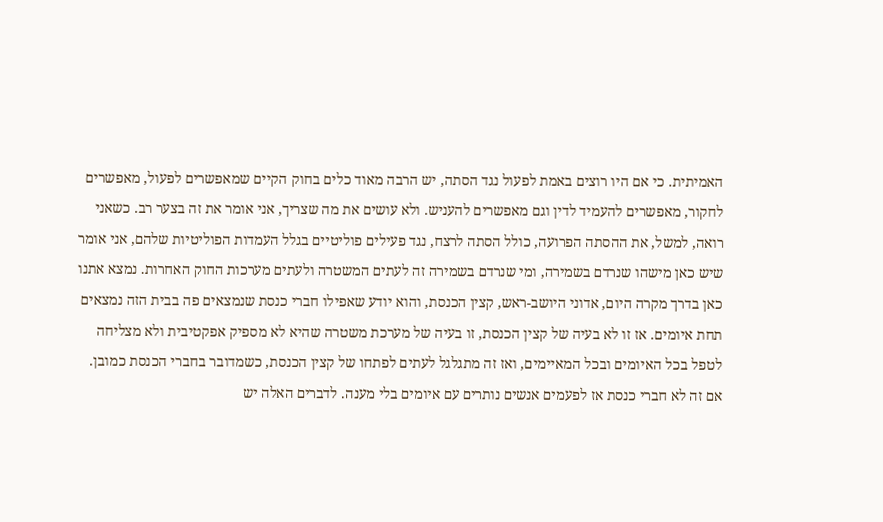האמיתית. כי אם היו רוצים באמת לפעול נגד הסתה, יש הרבה מאוד כלים בחוק הקיים שמאפשרים לפעול, מאפשרים לחקור, מאפשרים להעמיד לדין וגם מאפשרים להעניש. ולא עושים את מה שצריך, אני אומר את זה בצער רב. כשאני רואה, למשל, את ההסתה הפרועה, כולל הסתה לרצח, נגד פעילים פוליטיים בגלל העמדות הפוליטיות שלהם, אני אומר שיש כאן מישהו שנרדם בשמירה, ומי שנרדם בשמירה זה לעתים המשטרה ולעתים מערכות החוק האחרות. נמצא אתנו כאן בדרך מקרה היום, אדוני היושב-ראש, קצין הכנסת, והוא יודע שאפילו חברי כנסת שנמצאים פה בבית הזה נמצאים תחת איומים. אז זו לא בעיה של קצין הכנסת, זו בעיה של מערכת משטרה שהיא לא מספיק אפקטיבית ולא מצליחה לטפל בכל האיומים ובכל המאיימים, ואז זה מתגלגל לעתים לפתחו של קצין הכנסת, כשמדובר בחברי הכנסת כמובן. אם זה לא חברי כנסת אז לפעמים אנשים נותרים עם איומים בלי מענה. לדברים האלה יש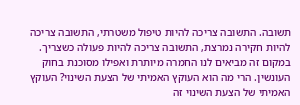תשובה. התשובה צריכה להיות טיפול משטרתי, התשובה צריכה להיות חקירה נמרצת, התשובה צריכה להיות פעולה כשצריך. במקום זה מביאים לנו החמרה מיותרת ואפילו מסוכנת בחוק העונשין. הרי מה הוא העוקץ האמיתי של הצעת השינוי? העוקץ האמיתי של הצעת השינוי זה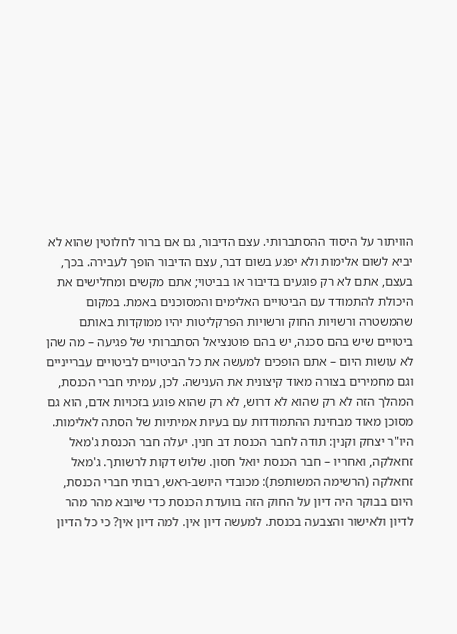הוויתור על היסוד ההסתברותי. עצם הדיבור, גם אם ברור לחלוטין שהוא לא יביא לשום אלימות ולא יפגע בשום דבר, עצם הדיבור הופך לעבירה. בכך, בעצם, אתם לא רק פוגעים בדיבור או בביטוי; אתם מקשים ומחלישים את היכולת להתמודד עם הביטויים האלימים והמסוכנים באמת. במקום שהמשטרה ורשויות החוק ורשויות הפרקליטות יהיו ממוקדות באותם ביטויים שיש בהם סכנה, יש בהם פוטנציאל הסתברותי של פגיעה – מה שהן לא עושות היום – אתם הופכים למעשה את כל הביטויים לביטויים עברייניים וגם מחמירים בצורה מאוד קיצונית את הענישה. לכן, עמיתי חברי הכנסת, המהלך הזה לא רק שהוא לא דרוש, לא רק שהוא פוגע בזכויות אדם, הוא גם מסוכן מאוד מבחינת ההתמודדות עם בעיות אמיתיות של הסתה לאלימות. היו"ר יצחק וקנין: תודה לחבר הכנסת דב חנין. יעלה חבר הכנסת ג'מאל זחאלקה, ואחריו – חבר הכנסת יואל חסון. שלוש דקות לרשותך. ג'מאל זחאלקה (הרשימה המשותפת): מכובדי היושב-ראש, רבותי חברי הכנסת, היום בבוקר היה דיון על החוק הזה בוועדת הכנסת כדי שיובא מהר מהר לדיון ולאישור והצבעה בכנסת. למעשה דיון אין. למה דיון אין? כי כל הדיון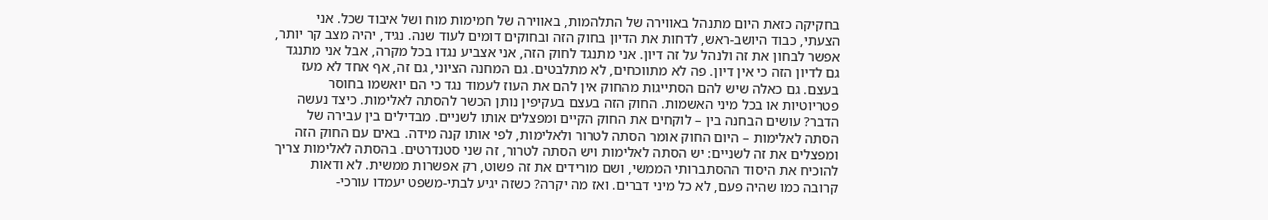בחקיקה כזאת היום מתנהל באווירה של התלהמות, באווירה של חמימות מוח ושל איבוד שכל. אני הצעתי, כבוד היושב-ראש, לדחות את הדיון בחוק הזה ובחוקים דומים לעוד שנה. נגיד, יהיה מצב קר יותר, אפשר לבחון את זה ולנהל על זה דיון. אני מתנגד לחוק הזה, אני אצביע נגדו בכל מקרה, אבל אני מתנגד גם לדיון הזה כי אין דיון. פה לא מתווכחים, לא מתלבטים. גם המחנה הציוני, גם זה, אף אחד לא מעז בעצם. גם כאלה שיש להם הסתייגות מהחוק אין להם את העוז לעמוד נגד כי הם יואשמו בחוסר פטריוטיות או בכל מיני האשמות. החוק הזה בעצם בעקיפין נותן הכשר להסתה לאלימות. כיצד נעשה הדבר? עושים הבחנה בין – לוקחים את החוק הקיים ומפצלים אותו לשניים. מבדילים בין עבירה של הסתה לאלימות – היום החוק אומר הסתה לטרור ולאלימות, לפי אותו קנה מידה. באים עם החוק הזה ומפצלים את זה לשניים: יש הסתה לאלימות ויש הסתה לטרור, זה שני סטנדרטים. בהסתה לאלימות צריך להוכיח את היסוד ההסתברותי הממשי, ושם מורידים את זה פשוט, רק אפשרות ממשית. לא ודאות קרובה כמו שהיה פעם, לא כל מיני דברים. ואז מה יקרה? כשזה יגיע לבתי-משפט יעמדו עורכי-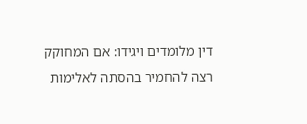דין מלומדים ויגידו: אם המחוקק רצה להחמיר בהסתה לאלימות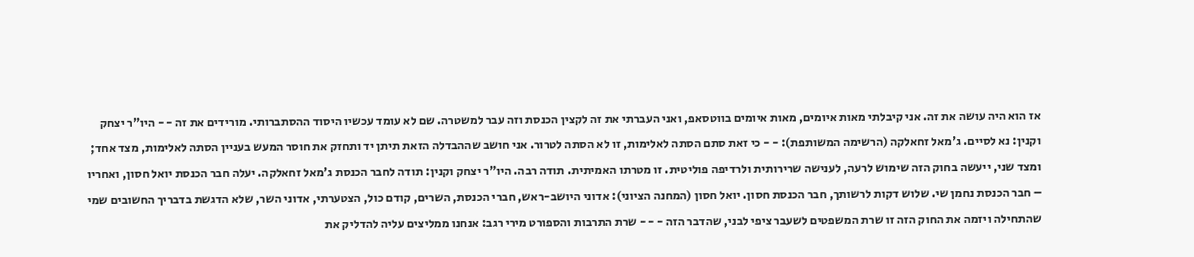אז הוא היה עושה את זה. אני קיבלתי מאות איומים, מאות איומים בווטסאפ, ואני העברתי את זה לקצין הכנסת וזה עבר למשטרה. שם לא עומד עכשיו היסוד ההסתברותי. מורידים את זה - - היו"ר יצחק וקנין: נא לסיים. ג'מאל זחאלקה (הרשימה המשותפת): - - כי זאת סתם הסתה לאלימות, זו לא הסתה לטרור. אני חושב שההבדלה הזאת תיתן יד ותחזק את חוסר המעש בעניין הסתה לאלימות, מצד אחד; ומצד שני, ייעשה בחוק הזה שימוש לרעה, לענישה שרירותית ולרדיפה פוליטית. זו מטרתו האמיתית. תודה רבה. היו"ר יצחק וקנין: תודה לחבר הכנסת ג'מאל זחאלקה. יעלה חבר הכנסת יואל חסון, ואחריו – חבר הכנסת נחמן שי. שלוש דקות לרשותך, חבר הכנסת חסון. יואל חסון (המחנה הציוני): אדוני היושב-ראש, חברי הכנסת, השרים, קודם כול, הצטערתי, אדוני השר, שלא הדגשת בדבריך החשובים שמי שהתחילה ויזמה את החוק הזה זו שרת המשפטים לשעבר ציפי לבני, שהדבר הזה - - - שרת התרבות והספורט מירי רגב: אנחנו ממליצים עליה להדליק את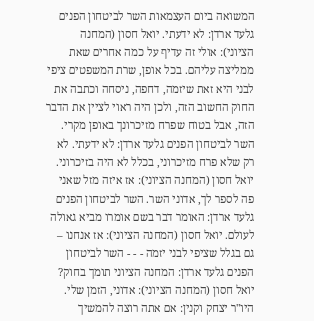המשואה ביום העצמאות השר לביטחון הפנים גלעד ארדן: לא ידעתי. יואל חסון (המחנה הציוני): אולי זה עדיף על כמה אחרים שאת ממליצה עליהם. בכל אופן, שרת המשפטים ציפי לבני היא זאת שיזמה, דחפה, ניסחה וכתבה את החוק החשוב הזה, ולכן היה ראוי לציין את הדבר הזה, אבל בטוח שפרח מזיכרונך באופן מקרי. השר לביטחון הפנים גלעד ארדן: לא ידעתי. לא רק שלא פרח מזיכרוני, בכלל לא היה בזיכרוני. יואל חסון (המחנה הציוני): אז איזה מזל שאני פה לספר לך, אדוני השר. השר לביטחון הפנים גלעד ארדן: האומר דבר בשם אומרו מביא גאולה לעולם. יואל חסון (המחנה הציוני): אז אנחנו – גם בגלל שציפי לבני יזמה - - - השר לביטחון הפנים גלעד ארדן: המחנה הציוני תומך בחוק? יואל חסון (המחנה הציוני): אדוני, הזמן שלי. היו"ר יצחק וקנין: אם אתה רוצה להמשיך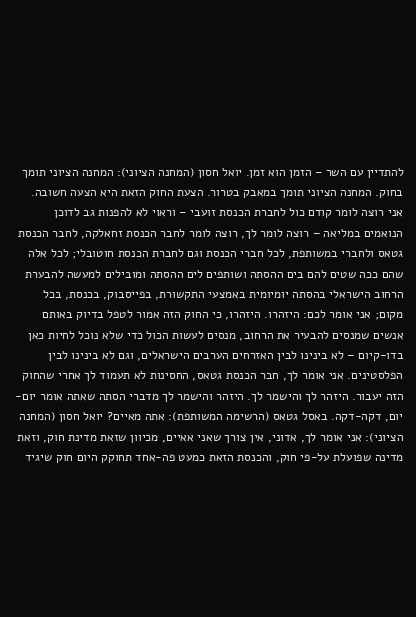להתדיין עם השר – הזמן הוא זמן. יואל חסון (המחנה הציוני): המחנה הציוני תומך בחוק. המחנה הציוני תומך במאבק בטרור. הצעת החוק הזאת היא הצעה חשובה. אני רוצה לומר קודם כול לחברת הכנסת זועבי – וראוי לא להפנות גב לדוכן הנואמים במליאה – רוצה לומר לך, רוצה לומר לחבר הכנסת זחאלקה, לחבר הכנסת גטאס ולחברי במשותפת, לכל חברי הכנסת וגם לחברת הכנסת חוטובלי; לכל אלה שהם ככה שטים להם בים ההסתה ושותפים לים ההסתה ומובילים למעשה להבערת הרחוב הישראלי בהסתה יומיומית באמצעי התקשורת, בפייסבוק, בכנסת, בכל מקום; אני אומר לכם: היזהרו. היזהרו, כי החוק הזה אמור לטפל בדיוק באותם אנשים שמנסים להבעיר את הרחוב, מנסים לעשות הכול כדי שלא נוכל לחיות כאן בדו-קיום – לא בינינו לבין האזרחים הערבים הישראלים, וגם לא בינינו לבין הפלסטינים. אני אומר לך, חבר הכנסת גטאס, החסינות לא תעמוד לך אחרי שהחוק הזה יעבור. היזהר לך והישמר לך. היזהר והישמר לך מדברי הסתה שאתה אומר יום-יום, דקה-דקה. באסל גטאס (הרשימה המשותפת): אתה מאיים? יואל חסון (המחנה הציוני): אני אומר לך, אדוני, אין צורך שאני אאיים, מכיוון שזאת מדינת חוק, וזאת מדינה שפועלת על-פי חוק, והכנסת הזאת כמעט פה-אחד תחוקק היום חוק שיגיד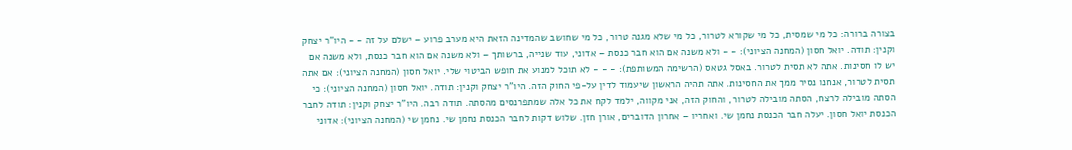בצורה ברורה: כל מי שמסית, כל מי שקורא לטרור, כל מי שלא מגנה טרור, כל מי שחושב שהמדינה הזאת היא מערב פרוע – ישלם על זה - - היו"ר יצחק וקנין: תודה. יואל חסון (המחנה הציוני): - - ולא משנה אם הוא חבר כנסת – אדוני, עוד שנייה, ברשותך – ולא משנה אם הוא חבר כנסת, ולא משנה אם יש לו חסינות. אתה לא תסית לטרור. באסל גטאס (הרשימה המשותפת): - - - לא תוכל למנוע את חופש הביטוי שלי. יואל חסון (המחנה הציוני): אם אתה תסית לטרור, אנחנו נסיר ממך את החסינות. אתה תהיה הראשון שיעמוד לדין על-פי החוק הזה. היו"ר יצחק וקנין: תודה. יואל חסון (המחנה הציוני): כי הסתה מובילה לרצח, הסתה מובילה לטרור, והחוק הזה, אני מקווה, ילמד לקח את כל אלה שמתפרנסים מהסתה. תודה רבה. היו"ר יצחק וקנין: תודה לחבר הכנסת יואל חסון. יעלה חבר הכנסת נחמן שי. ואחריו – אחרון הדוברים, אורן חזן. שלוש דקות לחבר הכנסת נחמן שי. נחמן שי (המחנה הציוני): אדוני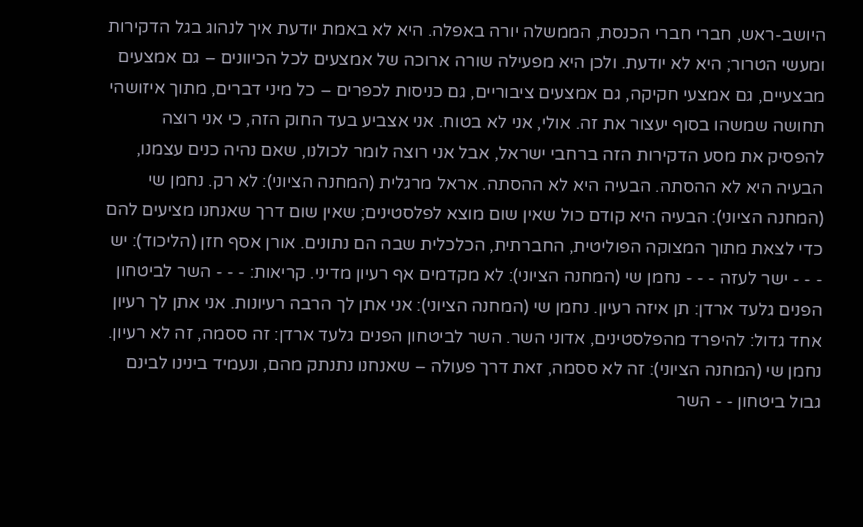היושב-ראש, חברי חברי הכנסת, הממשלה יורה באפלה. היא לא באמת יודעת איך לנהוג בגל הדקירות ומעשי הטרור; היא לא יודעת. ולכן היא מפעילה שורה ארוכה של אמצעים לכל הכיוונים – גם אמצעים מבצעיים, גם אמצעי חקיקה, גם אמצעים ציבוריים, גם כניסות לכפרים – כל מיני דברים, מתוך איזושהי תחושה שמשהו בסוף יעצור את זה. אולי, אני לא בטוח. אני אצביע בעד החוק הזה, כי אני רוצה להפסיק את מסע הדקירות הזה ברחבי ישראל, אבל אני רוצה לומר לכולנו, שאם נהיה כנים עצמנו, הבעיה היא לא ההסתה. הבעיה היא לא ההסתה. אראל מרגלית (המחנה הציוני): לא רק. נחמן שי (המחנה הציוני): הבעיה היא קודם כול שאין שום מוצא לפלסטינים; שאין שום דרך שאנחנו מציעים להם כדי לצאת מתוך המצוקה הפוליטית, החברתית, הכלכלית שבה הם נתונים. אורן אסף חזן (הליכוד): יש - - - ישר לעזה - - - נחמן שי (המחנה הציוני): לא מקדמים אף רעיון מדיני. קריאות: - - - השר לביטחון הפנים גלעד ארדן: תן איזה רעיון. נחמן שי (המחנה הציוני): אני אתן לך הרבה רעיונות. אני אתן לך רעיון אחד גדול: להיפרד מהפלסטינים, אדוני השר. השר לביטחון הפנים גלעד ארדן: זה ססמה, זה לא רעיון. נחמן שי (המחנה הציוני): זה לא ססמה, זאת דרך פעולה – שאנחנו נתנתק מהם, ונעמיד בינינו לבינם גבול ביטחון - - השר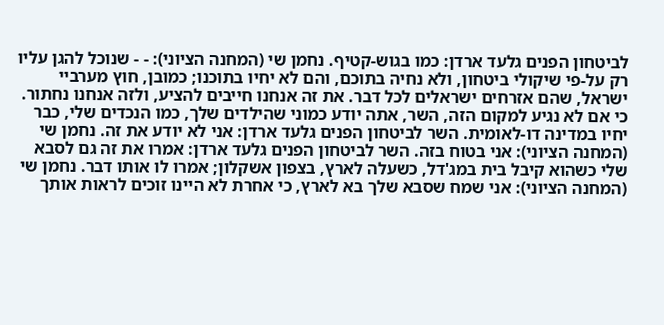לביטחון הפנים גלעד ארדן: כמו בגוש-קטיף. נחמן שי (המחנה הציוני): - - שנוכל להגן עליו רק על-פי שיקולי ביטחון, ולא נחיה בתוכם, והם לא יחיו בתוכנו; כמובן, חוץ מערביי ישראל, שהם אזרחים ישראלים לכל דבר. את זה אנחנו חייבים להציע, ולזה אנחנו נחתור. כי אם לא נגיע למקום הזה, השר, אתה יודע כמוני שהילדים שלך, כמו הנכדים שלי, כבר יחיו במדינה דו-לאומית. השר לביטחון הפנים גלעד ארדן: אני לא יודע את זה. נחמן שי (המחנה הציוני): אני בטוח בזה. השר לביטחון הפנים גלעד ארדן: אמרו את זה גם לסבא שלי כשהוא קיבל בית במג'דל, כשעלה לארץ, בצפון אשקלון; אמרו לו אותו דבר. נחמן שי (המחנה הציוני): אני שמח שסבא שלך בא לארץ, כי אחרת לא היינו זוכים לראות אותך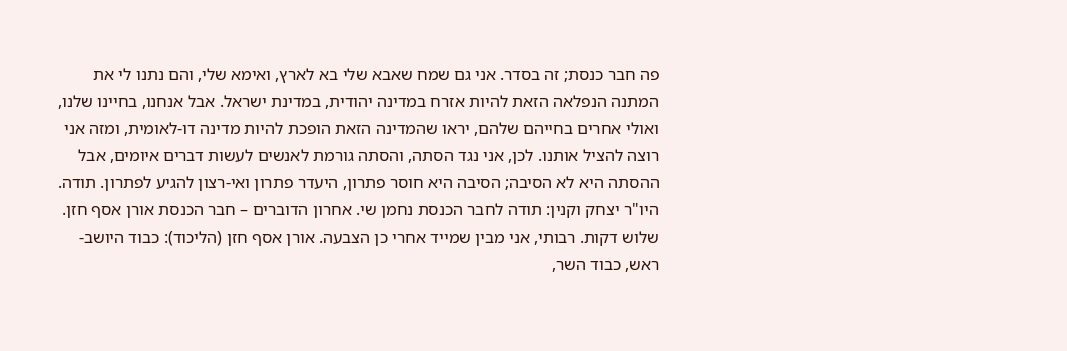פה חבר כנסת; זה בסדר. אני גם שמח שאבא שלי בא לארץ, ואימא שלי, והם נתנו לי את המתנה הנפלאה הזאת להיות אזרח במדינה יהודית, במדינת ישראל. אבל אנחנו, בחיינו שלנו, ואולי אחרים בחייהם שלהם, יראו שהמדינה הזאת הופכת להיות מדינה דו-לאומית, ומזה אני רוצה להציל אותנו. לכן, אני נגד הסתה, והסתה גורמת לאנשים לעשות דברים איומים, אבל ההסתה היא לא הסיבה; הסיבה היא חוסר פתרון, היעדר פתרון ואי-רצון להגיע לפתרון. תודה. היו"ר יצחק וקנין: תודה לחבר הכנסת נחמן שי. אחרון הדוברים – חבר הכנסת אורן אסף חזן. שלוש דקות. רבותי, אני מבין שמייד אחרי כן הצבעה. אורן אסף חזן (הליכוד): כבוד היושב-ראש, כבוד השר,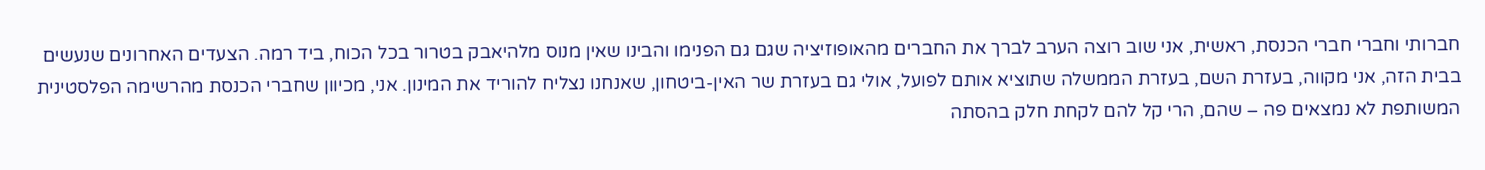חברותי וחברי חברי הכנסת, ראשית, אני שוב רוצה הערב לברך את החברים מהאופוזיציה שגם גם הפנימו והבינו שאין מנוס מלהיאבק בטרור בכל הכוח, ביד רמה. הצעדים האחרונים שנעשים בבית הזה, אני מקווה, בעזרת השם, בעזרת הממשלה שתוציא אותם לפועל, אולי גם בעזרת שר האין-ביטחון, שאנחנו נצליח להוריד את המינון. אני, מכיוון שחברי הכנסת מהרשימה הפלסטינית המשותפת לא נמצאים פה – שהם, הרי קל להם לקחת חלק בהסתה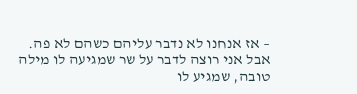– אז אנחנו לא נדבר עליהם כשהם לא פה. אבל אני רוצה לדבר על שר שמגיעה לו מילה טובה, שמגיע לו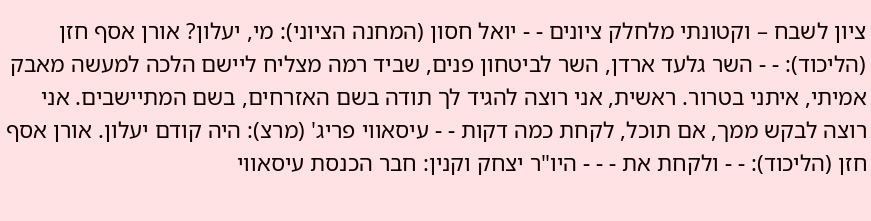ציון לשבח – וקטונתי מלחלק ציונים - - יואל חסון (המחנה הציוני): מי, יעלון? אורן אסף חזן (הליכוד): - - השר גלעד ארדן, השר לביטחון פנים, שביד רמה מצליח ליישם הלכה למעשה מאבק אמיתי, איתני בטרור. ראשית, אני רוצה להגיד לך תודה בשם האזרחים, בשם המתיישבים. אני רוצה לבקש ממך, אם תוכל, לקחת כמה דקות - - עיסאווי פריג' (מרצ): היה קודם יעלון. אורן אסף חזן (הליכוד): - - ולקחת את - - - היו"ר יצחק וקנין: חבר הכנסת עיסאווי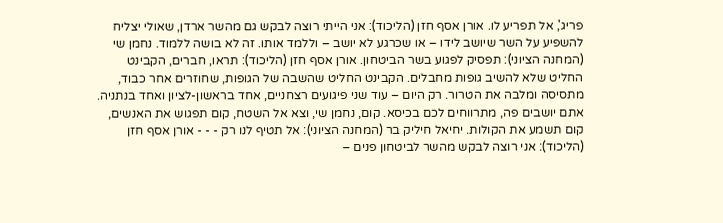פריג', אל תפריע לו. אורן אסף חזן (הליכוד): אני הייתי רוצה לבקש גם מהשר ארדן, שאולי יצליח להשפיע על השר שיושב לידו – או שכרגע לא יושב – וללמד אותו. זה לא בושה ללמוד. נחמן שי (המחנה הציוני): תפסיק לפגוע בשר הביטחון. אורן אסף חזן (הליכוד): תראו, חברים, הקבינט החליט שלא להשיב גופות מחבלים. הקבינט החליט שהשבה של הגופות, שחוזרים אחר כבוד, מתסיסה ומלבה את הטרור. רק היום – עוד שני פיגועים רצחניים, אחד בראשון-לציון ואחד בנתניה. אתם יושבים פה, מתרווחים לכם בכיסא. קום, נחמן שי, וצא אל השטח, קום תפגוש את האנשים, קום תשמע את הקולות. יחיאל חיליק בר (המחנה הציוני): אל תטיף לנו רק - - - אורן אסף חזן (הליכוד): אני רוצה לבקש מהשר לביטחון פנים –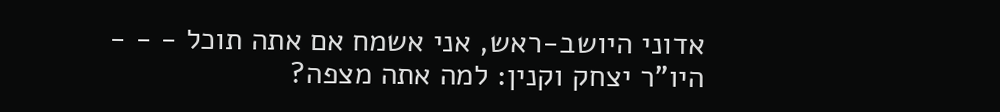אדוני היושב-ראש, אני אשמח אם אתה תוכל - - - היו"ר יצחק וקנין: למה אתה מצפה?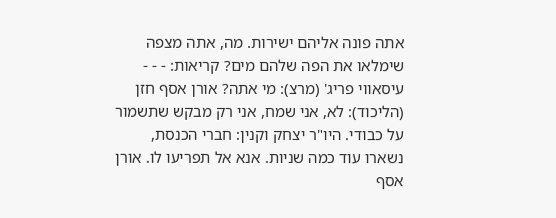אתה פונה אליהם ישירות. מה, אתה מצפה שימלאו את הפה שלהם מים? קריאות: - - - עיסאווי פריג' (מרצ): מי אתה? אורן אסף חזן (הליכוד): לא, אני שמח, אני רק מבקש שתשמור על כבודי. היו"ר יצחק וקנין: חברי הכנסת, נשארו עוד כמה שניות. אנא אל תפריעו לו. אורן אסף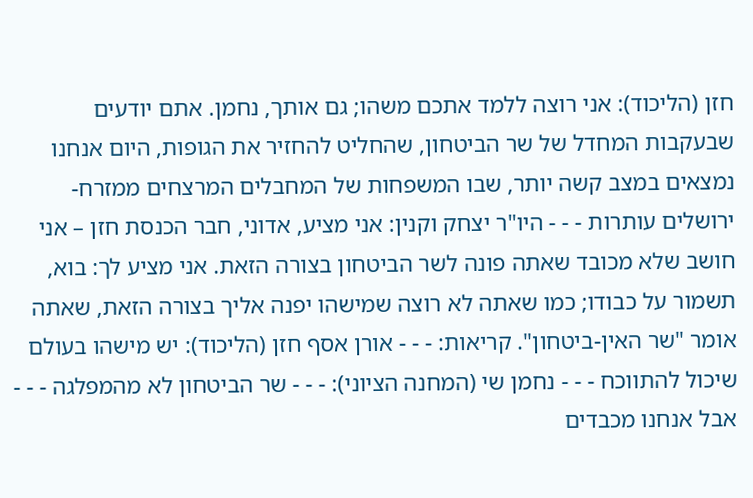חזן (הליכוד): אני רוצה ללמד אתכם משהו; גם אותך, נחמן. אתם יודעים שבעקבות המחדל של שר הביטחון, שהחליט להחזיר את הגופות, היום אנחנו נמצאים במצב קשה יותר, שבו המשפחות של המחבלים המרצחים ממזרח-ירושלים עותרות - - - היו"ר יצחק וקנין: אני מציע, אדוני, חבר הכנסת חזן – אני חושב שלא מכובד שאתה פונה לשר הביטחון בצורה הזאת. אני מציע לך: בוא, תשמור על כבודו; כמו שאתה לא רוצה שמישהו יפנה אליך בצורה הזאת, שאתה אומר "שר האין-ביטחון". קריאות: - - - אורן אסף חזן (הליכוד): יש מישהו בעולם שיכול להתווכח - - - נחמן שי (המחנה הציוני): - - - שר הביטחון לא מהמפלגה - - - אבל אנחנו מכבדים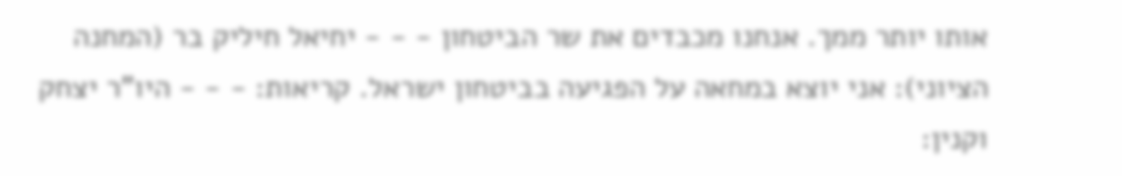אותו יותר ממך. אנחנו מכבדים את שר הביטחון - - - יחיאל חיליק בר (המחנה הציוני): אני יוצא במחאה על הפגיעה בביטחון ישראל. קריאות: - - - היו"ר יצחק וקנין: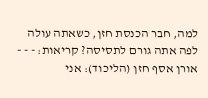למה, חבר הכנסת חזן, כשאתה עולה לפה אתה גורם לתסיסה? קריאות: - - - אורן אסף חזן (הליכוד): אני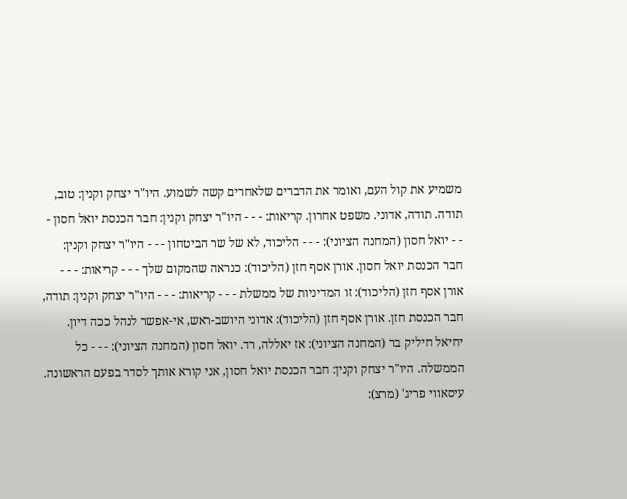משמיע את קול העם, ואומר את הדברים שלאחרים קשה לשמוע. היו"ר יצחק וקנין: טוב, תודה. תודה, אדוני. משפט אחרון. קריאות: - - - היו"ר יצחק וקנין: חבר הכנסת יואל חסון - - - יואל חסון (המחנה הציוני): - - - הליכוד, לא של שר הביטחון - - - היו"ר יצחק וקנין: חבר הכנסת יואל חסון. אורן אסף חזן (הליכוד): כנראה שהמקום שלך - - - קריאות: - - - אורן אסף חזן (הליכוד): זו המדיניות של ממשלת - - - קריאות: - - - היו"ר יצחק וקנין: תודה, חבר הכנסת חזן. אורן אסף חזן (הליכוד): אדוני היושב-ראש, אי-אפשר לנהל ככה דיון. יחיאל חיליק בר (המחנה הציוני): אז יאללה, רד. יואל חסון (המחנה הציוני): - - - כל הממשלה. היו"ר יצחק וקנין: חבר הכנסת יואל חסון, אני קורא אותך לסדר בפעם הראשונה. עיסאווי פריג' (מרצ):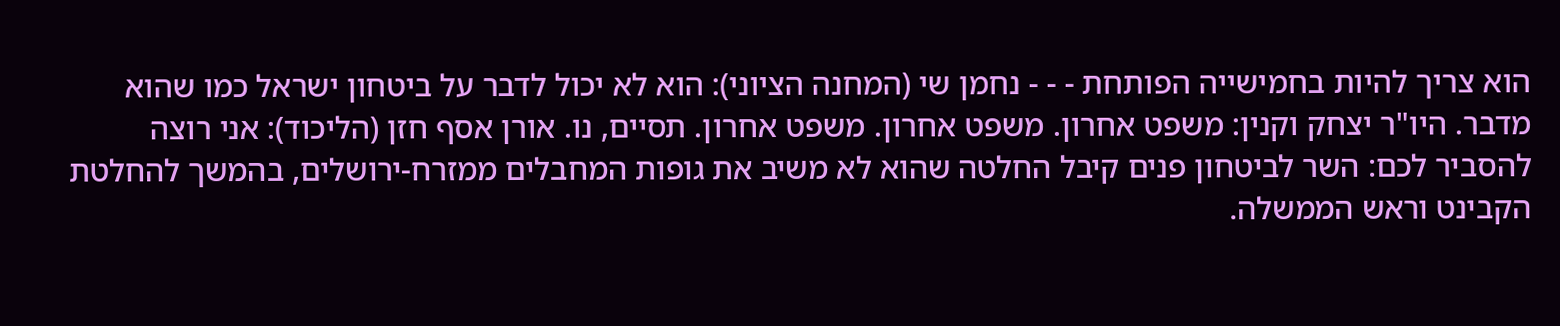הוא צריך להיות בחמישייה הפותחת - - - נחמן שי (המחנה הציוני): הוא לא יכול לדבר על ביטחון ישראל כמו שהוא מדבר. היו"ר יצחק וקנין: משפט אחרון. משפט אחרון. משפט אחרון. תסיים, נו. אורן אסף חזן (הליכוד): אני רוצה להסביר לכם: השר לביטחון פנים קיבל החלטה שהוא לא משיב את גופות המחבלים ממזרח-ירושלים, בהמשך להחלטת הקבינט וראש הממשלה.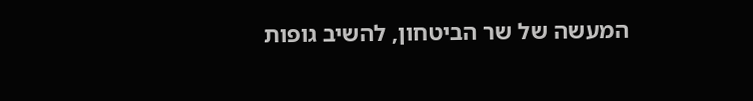המעשה של שר הביטחון, להשיב גופות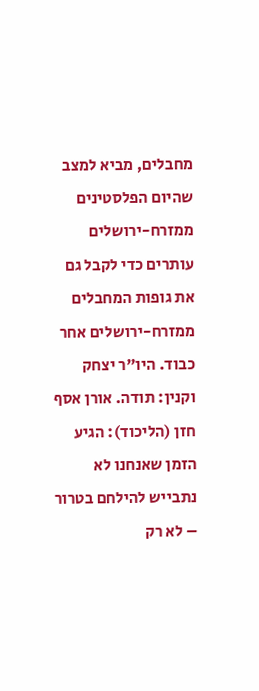מחבלים, מביא למצב שהיום הפלסטינים ממזרח-ירושלים עותרים כדי לקבל גם את גופות המחבלים ממזרח-ירושלים אחר כבוד. היו"ר יצחק וקנין: תודה. אורן אסף חזן (הליכוד): הגיע הזמן שאנחנו לא נתבייש להילחם בטרור – לא רק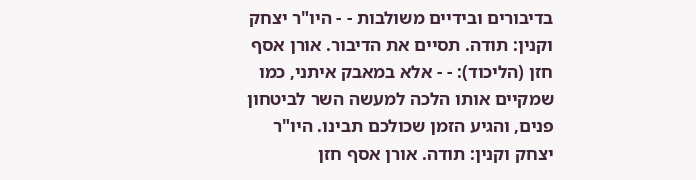בדיבורים ובידיים משולבות - - היו"ר יצחק וקנין: תודה. תסיים את הדיבור. אורן אסף חזן (הליכוד): - - אלא במאבק איתני, כמו שמקיים אותו הלכה למעשה השר לביטחון פנים, והגיע הזמן שכולכם תבינו. היו"ר יצחק וקנין: תודה. אורן אסף חזן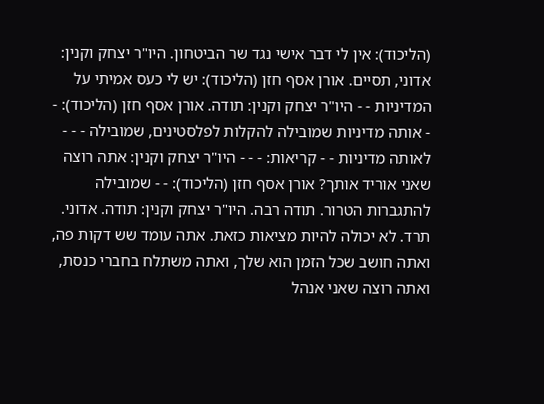(הליכוד): אין לי דבר אישי נגד שר הביטחון. היו"ר יצחק וקנין: אדוני, תסיים. אורן אסף חזן (הליכוד): יש לי כעס אמיתי על המדיניות - - היו"ר יצחק וקנין: תודה. אורן אסף חזן (הליכוד): - - אותה מדיניות שמובילה להקלות לפלסטינים, שמובילה - - - לאותה מדיניות - - קריאות: - - - היו"ר יצחק וקנין: אתה רוצה שאני אוריד אותך? אורן אסף חזן (הליכוד): - - שמובילה להתגברות הטרור. תודה רבה. היו"ר יצחק וקנין: תודה. אדוני. תרד. לא יכולה להיות מציאות כזאת. אתה עומד שש דקות פה, ואתה חושב שכל הזמן הוא שלך, ואתה משתלח בחברי כנסת, ואתה רוצה שאני אנהל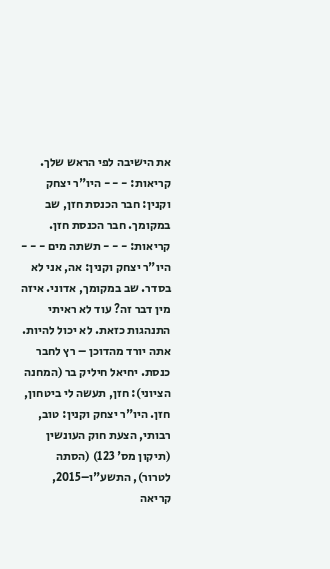את הישיבה לפי הראש שלך. קריאות: - - - היו"ר יצחק וקנין: חבר הכנסת חזן, שב במקומך. חבר הכנסת חזן. קריאות: - - - תשתה מים - - - היו"ר יצחק וקנין: אה, אני לא בסדר. שב במקומך, אדוני. איזה מין דבר זה? עוד לא ראיתי התנהגות כזאת. לא יכול להיות. אתה יורד מהדוכן – רץ לחבר כנסת. יחיאל חיליק בר (המחנה הציוני): חזן, תעשה לי ביטחון, חזן. היו"ר יצחק וקנין: טוב, רבותי, הצעת חוק העונשין (תיקון מס' 123) (הסתה לטרור), התשע"ו–2015, קריאה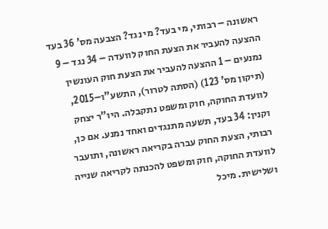ראשונה – רבותי, מי בעד? מי נגד? הצבעה מס' 36 בעד ההצעה להעביר את הצעת החוק לוועדה – 34 נגד – 9 נמנעים – 1 ההצעה להעביר את הצעת חוק העונשין (תיקון מס' 123) (הסתה לטרור), התשע"ו–2015, לוועדת החוקה, חוק ומשפט נתקבלה. היו"ר יצחק וקנין: 34 בעד, תשעה מתנגדים ואחד נמנע. אם כן, רבותי, הצעת החוק עברה בקריאה ראשונה, ותועבר לוועדת החוקה, חוק ומשפט להכנתה לקריאה שנייה ושלישית. מיכל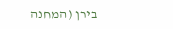בירן (המחנה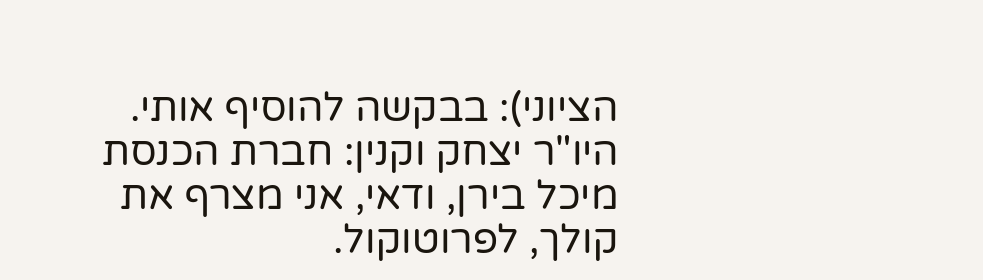הציוני): בבקשה להוסיף אותי. היו"ר יצחק וקנין: חברת הכנסת מיכל בירן, ודאי, אני מצרף את קולך, לפרוטוקול.